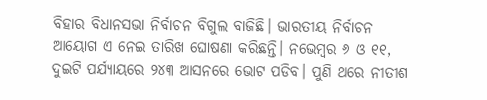ବିହାର ବିଧାନସଭା ନିର୍ବାଚନ ବିଗୁଲ ବାଜିଛି। ଭାରତୀୟ ନିର୍ବାଚନ ଆୟୋଗ ଏ ନେଇ ତାରିଖ ଘୋଷଣା କରିଛନ୍ତି। ନଭେମ୍ବର ୬ ଓ ୧୧, ଦୁଇଟି ପର୍ଯ୍ୟାୟରେ ୨୪୩ ଆସନରେ ଭୋଟ ପଡିବ। ପୁଣି ଥରେ ନୀତୀଶ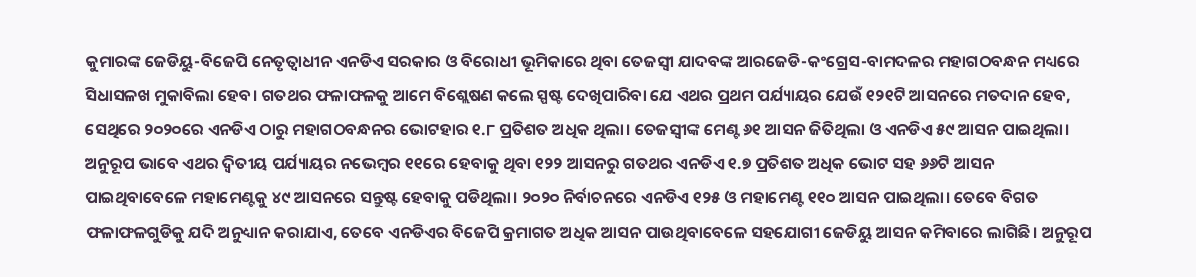କୁମାରଙ୍କ ଜେଡିୟୁ-ବିଜେପି ନେତୃତ୍ବାଧୀନ ଏନଡିଏ ସରକାର ଓ ବିରୋଧୀ ଭୂମିକାରେ ଥିବା ତେଜସ୍ବୀ ଯାଦବଙ୍କ ଆରଜେଡି-କଂଗ୍ରେସ-ବାମଦଳର ମହାଗଠବନ୍ଧନ ମଧ୍ୟରେ ସିଧାସଳଖ ମୁକାବିଲା ହେବ। ଗତଥର ଫଳାଫଳକୁ ଆମେ ବିଶ୍ଲେଷଣ କଲେ ସ୍ପଷ୍ଟ ଦେଖିପାରିବା ଯେ ଏଥର ପ୍ରଥମ ପର୍ଯ୍ୟାୟର ଯେଉଁ ୧୨୧ଟି ଆସନରେ ମତଦାନ ହେବ, ସେଥିରେ ୨୦୨୦ରେ ଏନଡିଏ ଠାରୁ ମହାଗଠବନ୍ଧନର ଭୋଟହାର ୧.୮ ପ୍ରତିଶତ ଅଧିକ ଥିଲା। ତେଜସ୍ବୀଙ୍କ ମେଣ୍ଟ ୬୧ ଆସନ ଜିତିଥିଲା ଓ ଏନଡିଏ ୫୯ ଆସନ ପାଇଥିଲା। ଅନୁରୂପ ଭାବେ ଏଥର ଦ୍ବିତୀୟ ପର୍ଯ୍ୟାୟର ନଭେମ୍ବର ୧୧ରେ ହେବାକୁ ଥିବା ୧୨୨ ଆସନରୁ ଗତଥର ଏନଡିଏ ୧.୭ ପ୍ରତିଶତ ଅଧିକ ଭୋଟ ସହ ୬୬ଟି ଆସନ ପାଇଥିବାବେଳେ ମହାମେଣ୍ଟକୁ ୪୯ ଆସନରେ ସନ୍ତୁଷ୍ଟ ହେବାକୁ ପଡିଥିଲା। ୨୦୨୦ ନିର୍ବାଚନରେ ଏନଡିଏ ୧୨୫ ଓ ମହାମେଣ୍ଟ ୧୧୦ ଆସନ ପାଇଥିଲା। ତେବେ ବିଗତ ଫଳାଫଳଗୁଡିକୁ ଯଦି ଅନୁଧ୍ୟାନ କରାଯାଏ, ତେବେ ଏନଡିଏର ବିଜେପି କ୍ରମାଗତ ଅଧିକ ଆସନ ପାଉଥିବାବେଳେ ସହଯୋଗୀ ଜେଡିୟୁ ଆସନ କମିବାରେ ଲାଗିଛି। ଅନୁରୂପ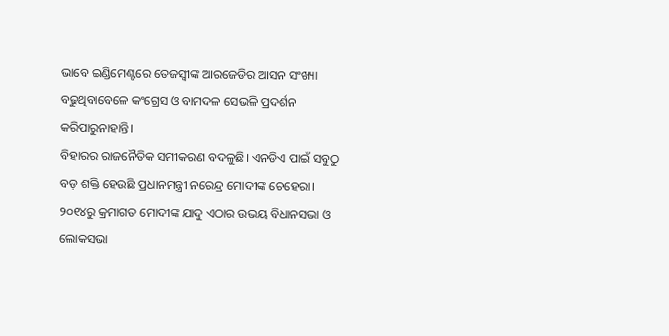ଭାବେ ଇଣ୍ଡିମେଣ୍ଟରେ ତେଜସ୍ବୀଙ୍କ ଆରଜେଡିର ଆସନ ସଂଖ୍ୟା ବଢୁଥିବାବେଳେ କଂଗ୍ରେସ ଓ ବାମଦଳ ସେଭଳି ପ୍ରଦର୍ଶନ କରିପାରୁନାହାନ୍ତି।
ବିହାରର ରାଜନୈତିକ ସମୀକରଣ ବଦଳୁଛି। ଏନଡିଏ ପାଇଁ ସବୁଠୁ ବଡ଼ ଶକ୍ତି ହେଉଛି ପ୍ରଧାନମନ୍ତ୍ରୀ ନରେନ୍ଦ୍ର ମୋଦୀଙ୍କ ଚେହେରା। ୨୦୧୪ରୁ କ୍ରମାଗତ ମୋଦୀଙ୍କ ଯାଦୁ ଏଠାର ଉଭୟ ବିଧାନସଭା ଓ ଲୋକସଭା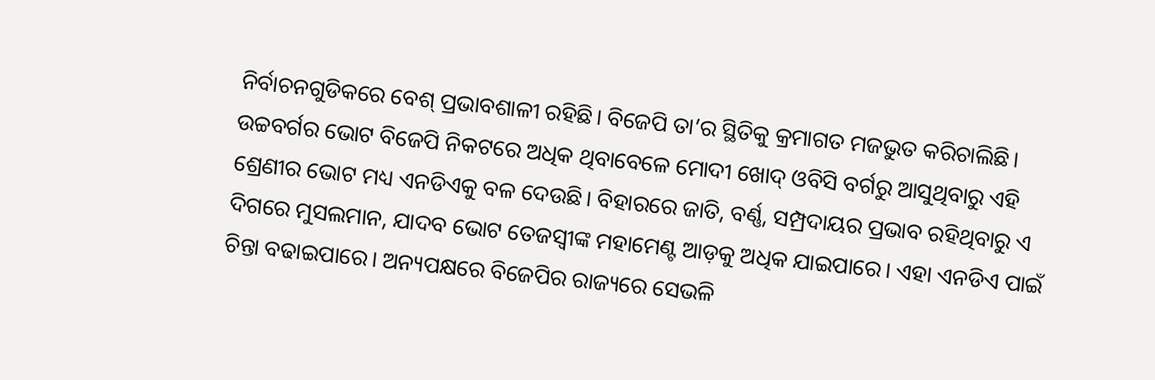ନିର୍ବାଚନଗୁଡିକରେ ବେଶ୍ ପ୍ରଭାବଶାଳୀ ରହିଛି। ବିଜେପି ତା’ର ସ୍ଥିତିକୁ କ୍ରମାଗତ ମଜଭୁତ କରିଚାଲିଛି। ଉଚ୍ଚବର୍ଗର ଭୋଟ ବିଜେପି ନିକଟରେ ଅଧିକ ଥିବାବେଳେ ମୋଦୀ ଖୋଦ୍ ଓବିସି ବର୍ଗରୁ ଆସୁଥିବାରୁ ଏହି ଶ୍ରେଣୀର ଭୋଟ ମଧ୍ୟ ଏନଡିଏକୁ ବଳ ଦେଉଛି। ବିହାରରେ ଜାତି, ବର୍ଣ୍ଣ, ସମ୍ପ୍ରଦାୟର ପ୍ରଭାବ ରହିଥିବାରୁ ଏ ଦିଗରେ ମୁସଲମାନ, ଯାଦବ ଭୋଟ ତେଜସ୍ବୀଙ୍କ ମହାମେଣ୍ଟ ଆଡ଼କୁ ଅଧିକ ଯାଇପାରେ। ଏହା ଏନଡିଏ ପାଇଁ ଚିନ୍ତା ବଢାଇପାରେ। ଅନ୍ୟପକ୍ଷରେ ବିଜେପିର ରାଜ୍ୟରେ ସେଭଳି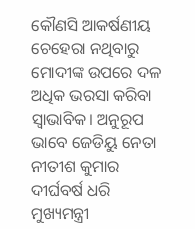କୌଣସି ଆକର୍ଷଣୀୟ ଚେହେରା ନଥିବାରୁ ମୋଦୀଙ୍କ ଉପରେ ଦଳ ଅଧିକ ଭରସା କରିବା ସ୍ବାଭାବିକ। ଅନୁରୂପ ଭାବେ ଜେଡିୟୁ ନେତା ନୀତୀଶ କୁମାର ଦୀର୍ଘବର୍ଷ ଧରି ମୁଖ୍ୟମନ୍ତ୍ରୀ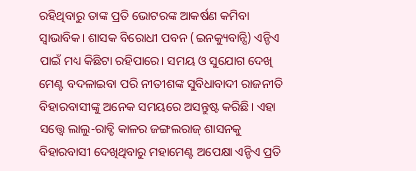ରହିଥିବାରୁ ତାଙ୍କ ପ୍ରତି ଭୋଟରଙ୍କ ଆକର୍ଷଣ କମିବା ସ୍ବାଭାବିକ। ଶାସକ ବିରୋଧୀ ପବନ (ଇନକ୍ୟୁବାନ୍ସି) ଏନ୍ଡିଏ ପାଇଁ ମଧ୍ୟ କିଛିଟା ରହିପାରେ। ସମୟ ଓ ସୁଯୋଗ ଦେଖି ମେଣ୍ଟ ବଦଳାଇବା ପରି ନୀତୀଶଙ୍କ ସୁବିଧାବାଦୀ ରାଜନୀତି ବିହାରବାସୀଙ୍କୁ ଅନେକ ସମୟରେ ଅସନ୍ତୁଷ୍ଟ କରିଛି। ଏହା ସତ୍ତ୍ବେ ଲାଲୁ-ରାବ୍ଡି କାଳର ଜଙ୍ଗଲରାଜ୍ ଶାସନକୁ ବିହାରବାସୀ ଦେଖିଥିବାରୁ ମହାମେଣ୍ଟ ଅପେକ୍ଷା ଏନ୍ଡିଏ ପ୍ରତି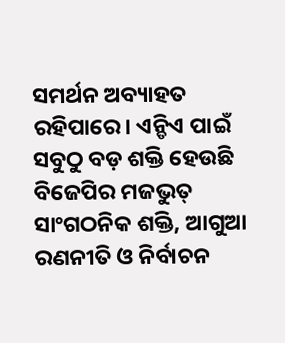ସମର୍ଥନ ଅବ୍ୟାହତ ରହିପାରେ। ଏନ୍ଡିଏ ପାଇଁ ସବୁଠୁ ବଡ଼ ଶକ୍ତି ହେଉଛି ବିଜେପିର ମଜଭୁତ୍ ସାଂଗଠନିକ ଶକ୍ତି, ଆଗୁଆ ରଣନୀତି ଓ ନିର୍ବାଚନ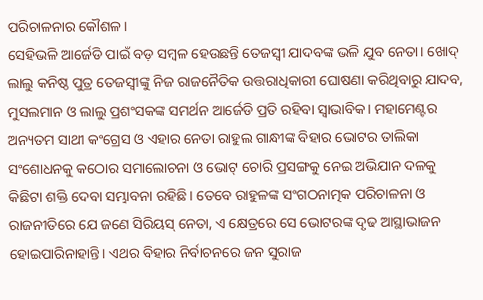ପରିଚାଳନାର କୌଶଳ।
ସେହିଭଳି ଆର୍ଜେଡି ପାଇଁ ବଡ଼ ସମ୍ବଳ ହେଉଛନ୍ତି ତେଜସ୍ବୀ ଯାଦବଙ୍କ ଭଳି ଯୁବ ନେତା। ଖୋଦ୍ ଲାଲୁ କନିଷ୍ଠ ପୁତ୍ର ତେଜସ୍ବୀଙ୍କୁ ନିଜ ରାଜନୈତିକ ଉତ୍ତରାଧିକାରୀ ଘୋଷଣା କରିଥିବାରୁ ଯାଦବ, ମୁସଲମାନ ଓ ଲାଲୁ ପ୍ରଶଂସକଙ୍କ ସମର୍ଥନ ଆର୍ଜେଡି ପ୍ରତି ରହିବା ସ୍ବାଭାବିକ। ମହାମେଣ୍ଟର ଅନ୍ୟତମ ସାଥୀ କଂଗ୍ରେସ ଓ ଏହାର ନେତା ରାହୁଲ ଗାନ୍ଧୀଙ୍କ ବିହାର ଭୋଟର ତାଲିକା ସଂଶୋଧନକୁ କଠୋର ସମାଲୋଚନା ଓ ଭୋଟ୍ ଚୋରି ପ୍ରସଙ୍ଗକୁ ନେଇ ଅଭିଯାନ ଦଳକୁ କିଛିଟା ଶକ୍ତି ଦେବା ସମ୍ଭାବନା ରହିଛି। ତେବେ ରାହୁଳଙ୍କ ସଂଗଠନାତ୍ମକ ପରିଚାଳନା ଓ ରାଜନୀତିରେ ଯେ ଜଣେ ସିରିୟସ୍ ନେତା, ଏ କ୍ଷେତ୍ରରେ ସେ ଭୋଟରଙ୍କ ଦୃଢ ଆସ୍ଥାଭାଜନ ହୋଇପାରିନାହାନ୍ତି। ଏଥର ବିହାର ନିର୍ବାଚନରେ ଜନ ସୁରାଜ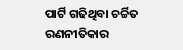ପାର୍ଟି ଗଢିଥିବା ଚର୍ଚ୍ଚିତ ରଣନୀତିକାର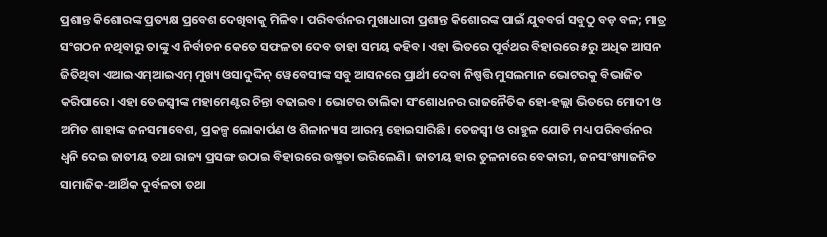ପ୍ରଶାନ୍ତ କିଶୋରଙ୍କ ପ୍ରତ୍ୟକ୍ଷ ପ୍ରବେଶ ଦେଖିବାକୁ ମିଳିବ। ପରିବର୍ତ୍ତନର ମୁଖାଧାରୀ ପ୍ରଶାନ୍ତ କିଶୋରଙ୍କ ପାଇଁ ଯୁବବର୍ଗ ସବୁଠୁ ବଡ଼ ବଳ; ମାତ୍ର ସଂଗଠନ ନଥିବାରୁ ତାଙ୍କୁ ଏ ନିର୍ବାଚନ କେତେ ସଫଳତା ଦେବ ତାହା ସମୟ କହିବ। ଏହା ଭିତରେ ପୂର୍ବଥର ବିହାରରେ ୫ରୁ ଅଧିକ ଆସନ ଜିତିଥିବା ଏଆଇଏମ୍ଆଇଏମ୍ ମୁଖ୍ୟ ଓସାଦୁଦ୍ଦିନ୍ ୱେବେସୀଙ୍କ ସବୁ ଆସନରେ ପ୍ରାର୍ଥୀ ଦେବା ନିଷ୍ପତ୍ତି ମୁସଲମାନ ଭୋଟରକୁ ବିଭାଜିତ କରିପାରେ। ଏହା ତେଜସ୍ବୀଙ୍କ ମହାମେଣ୍ଟର ଚିନ୍ତା ବଢାଇବ। ଭୋଟର ତାଲିକା ସଂଶୋଧନର ରାଜନୈତିକ ହୋ-ହଲ୍ଲା ଭିତରେ ମୋଦୀ ଓ ଅମିତ ଶାହାଙ୍କ ଜନସମାବେଶ, ପ୍ରକଳ୍ପ ଲୋକାର୍ପଣ ଓ ଶିଳାନ୍ୟାସ ଆରମ୍ଭ ହୋଇସାରିଛି। ତେଜସ୍ବୀ ଓ ରାହୁଳ ଯୋଡି ମଧ୍ୟ ପରିବର୍ତ୍ତନର ଧ୍ବନି ଦେଇ ଜାତୀୟ ତଥା ରାଜ୍ୟ ପ୍ରସଙ୍ଗ ଉଠାଇ ବିହାରରେ ଉଷ୍ମତା ଭରିଲେଣି। ଜାତୀୟ ହାର ତୁଳନାରେ ବେକାରୀ, ଜନସଂଖ୍ୟାଜନିତ ସାମାଜିକ-ଆର୍ଥିକ ଦୁର୍ବଳତା ତଥା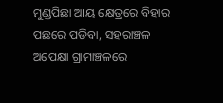ମୁଣ୍ଡପିଛା ଆୟ କ୍ଷେତ୍ରରେ ବିହାର ପଛରେ ପଡିବା, ସହରାଞ୍ଚଳ ଅପେକ୍ଷା ଗ୍ରାମାଞ୍ଚଳରେ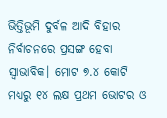ଭିତ୍ତିଭୂମି ଦୁର୍ବଳ ଆଦି ବିହାର ନିର୍ବାଚନରେ ପ୍ରସଙ୍ଗ ହେବା ସ୍ବାଭାବିକ। ମୋଟ ୭.୪ କୋଟି ମଧ୍ୟରୁ ୧୪ ଲକ୍ଷ ପ୍ରଥମ ଭୋଟର ଓ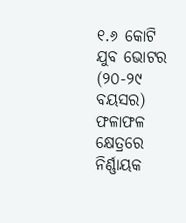୧.୬ କୋଟି ଯୁବ ଭୋଟର (୨୦-୨୯ ବୟସର) ଫଳାଫଳ କ୍ଷେତ୍ରରେ ନିର୍ଣ୍ଣାୟକ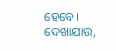ହେବେ। ଦେଖାଯାଉ,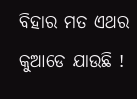ବିହାର ମତ ଏଥର କୁଆଡେ ଯାଉଛି !